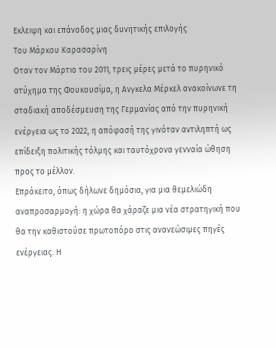Εκλειψη και επάνοδος μιας δυνητικής επιλογής
Του Μάρκου Καρασαρίνη
Οταν τον Μάρτιο του 2011, τρεις μέρες μετά το πυρηνικό ατύχημα της Φουκουσίμα, η Ανγκελα Μέρκελ ανακοίνωνε τη σταδιακή αποδέσμευση της Γερμανίας από την πυρηνική ενέργεια ως το 2022, η απόφασή της γινόταν αντιληπτή ως επίδειξη πολιτικής τόλμης και ταυτόχρονα γενναία ώθηση προς το μέλλον.
Επρόκειτο, όπως δήλωνε δημόσια, για μια θεμελιώδη αναπροσαρμογή: η χώρα θα χάραζε μια νέα στρατηγική που θα την καθιστούσε πρωτοπόρο στις ανανεώσιμες πηγές ενέργειας. Η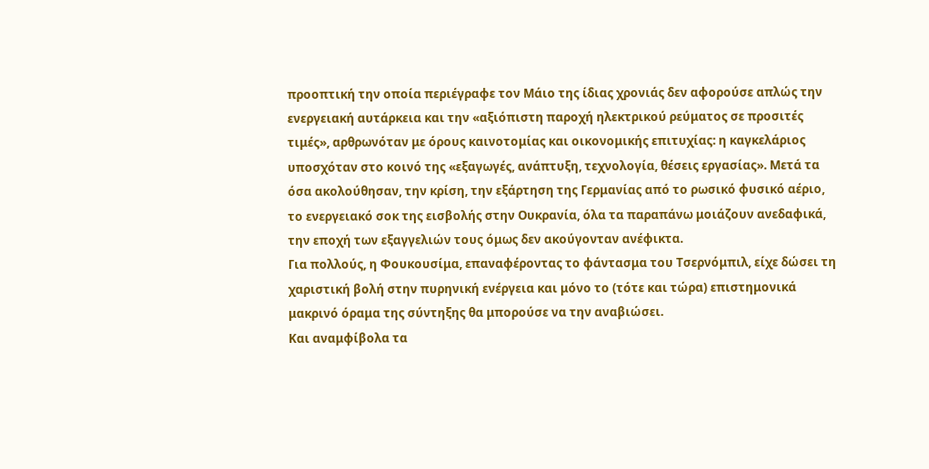προοπτική την οποία περιέγραφε τον Μάιο της ίδιας χρονιάς δεν αφορούσε απλώς την ενεργειακή αυτάρκεια και την «αξιόπιστη παροχή ηλεκτρικού ρεύματος σε προσιτές τιμές», αρθρωνόταν με όρους καινοτομίας και οικονομικής επιτυχίας: η καγκελάριος υποσχόταν στο κοινό της «εξαγωγές, ανάπτυξη, τεχνολογία, θέσεις εργασίας». Μετά τα όσα ακολούθησαν, την κρίση, την εξάρτηση της Γερμανίας από το ρωσικό φυσικό αέριο, το ενεργειακό σοκ της εισβολής στην Ουκρανία, όλα τα παραπάνω μοιάζουν ανεδαφικά, την εποχή των εξαγγελιών τους όμως δεν ακούγονταν ανέφικτα.
Για πολλούς, η Φουκουσίμα, επαναφέροντας το φάντασμα του Τσερνόμπιλ, είχε δώσει τη χαριστική βολή στην πυρηνική ενέργεια και μόνο το (τότε και τώρα) επιστημονικά μακρινό όραμα της σύντηξης θα μπορούσε να την αναβιώσει.
Και αναμφίβολα τα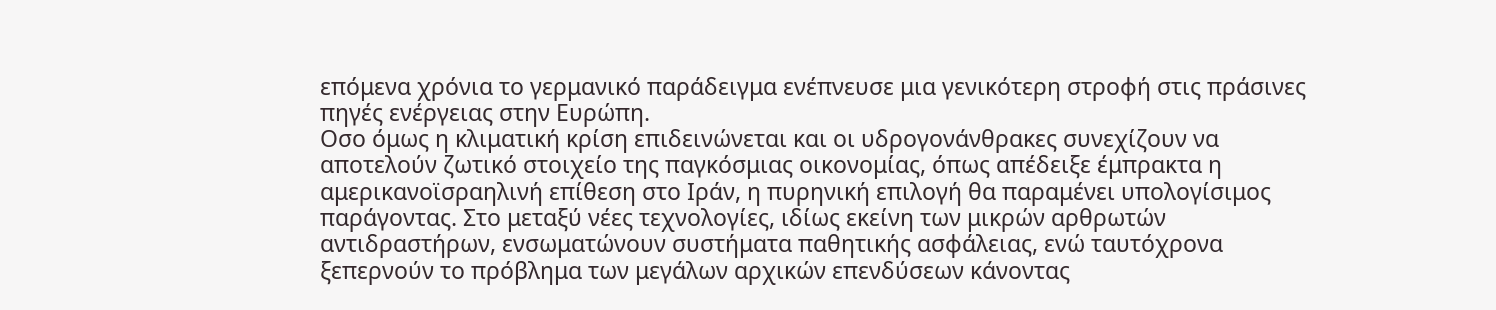επόμενα χρόνια το γερμανικό παράδειγμα ενέπνευσε μια γενικότερη στροφή στις πράσινες πηγές ενέργειας στην Ευρώπη.
Οσο όμως η κλιματική κρίση επιδεινώνεται και οι υδρογονάνθρακες συνεχίζουν να αποτελούν ζωτικό στοιχείο της παγκόσμιας οικονομίας, όπως απέδειξε έμπρακτα η αμερικανοϊσραηλινή επίθεση στο Ιράν, η πυρηνική επιλογή θα παραμένει υπολογίσιμος παράγοντας. Στο μεταξύ νέες τεχνολογίες, ιδίως εκείνη των μικρών αρθρωτών αντιδραστήρων, ενσωματώνουν συστήματα παθητικής ασφάλειας, ενώ ταυτόχρονα ξεπερνούν το πρόβλημα των μεγάλων αρχικών επενδύσεων κάνοντας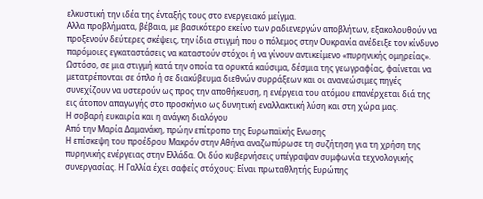ελκυστική την ιδέα της ένταξής τους στο ενεργειακό μείγμα.
Αλλα προβλήματα, βέβαια, με βασικότερο εκείνο των ραδιενεργών αποβλήτων, εξακολουθούν να προξενούν δεύτερες σκέψεις, την ίδια στιγμή που ο πόλεμος στην Ουκρανία ανέδειξε τον κίνδυνο παρόμοιες εγκαταστάσεις να καταστούν στόχοι ή να γίνουν αντικείμενο «πυρηνικής ομηρείας». Ωστόσο, σε μια στιγμή κατά την οποία τα ορυκτά καύσιμα, δέσμια της γεωγραφίας, φαίνεται να μετατρέπονται σε όπλο ή σε διακύβευμα διεθνών συρράξεων και οι ανανεώσιμες πηγές συνεχίζουν να υστερούν ως προς την αποθήκευση, η ενέργεια του ατόμου επανέρχεται διά της εις άτοπον απαγωγής στο προσκήνιο ως δυνητική εναλλακτική λύση και στη χώρα μας.
Η σοβαρή ευκαιρία και η ανάγκη διαλόγου
Από την Μαρία Δαμανάκη, πρώην επίτροπο της Ευρωπαϊκής Ενωσης
Η επίσκεψη του προέδρου Μακρόν στην Αθήνα αναζωπύρωσε τη συζήτηση για τη χρήση της πυρηνικής ενέργειας στην Ελλάδα. Οι δύο κυβερνήσεις υπέγραψαν συμφωνία τεχνολογικής συνεργασίας. Η Γαλλία έχει σαφείς στόχους: Είναι πρωταθλητής Ευρώπης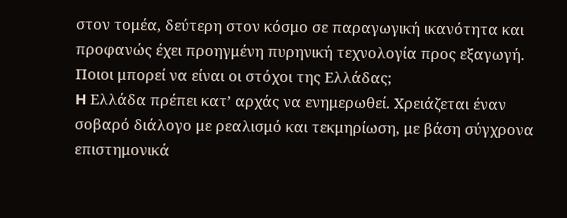στον τομέα, δεύτερη στον κόσμο σε παραγωγική ικανότητα και προφανώς έχει προηγμένη πυρηνική τεχνολογία προς εξαγωγή. Ποιοι μπορεί να είναι οι στόχοι της Ελλάδας;
H Ελλάδα πρέπει κατ’ αρχάς να ενημερωθεί. Χρειάζεται έναν σοβαρό διάλογο με ρεαλισμό και τεκμηρίωση, με βάση σύγχρονα επιστημονικά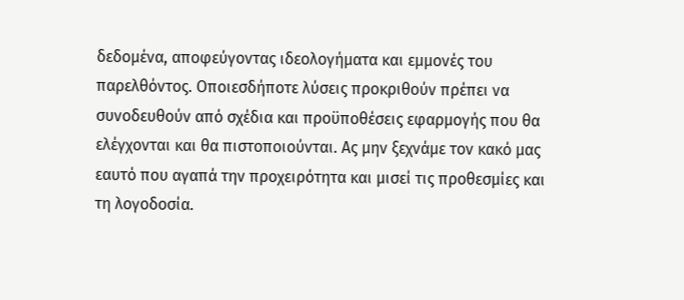δεδομένα, αποφεύγοντας ιδεολογήματα και εμμονές του παρελθόντος. Οποιεσδήποτε λύσεις προκριθούν πρέπει να συνοδευθούν από σχέδια και προϋποθέσεις εφαρμογής που θα ελέγχονται και θα πιστοποιούνται. Ας μην ξεχνάμε τον κακό μας εαυτό που αγαπά την προχειρότητα και μισεί τις προθεσμίες και τη λογοδοσία.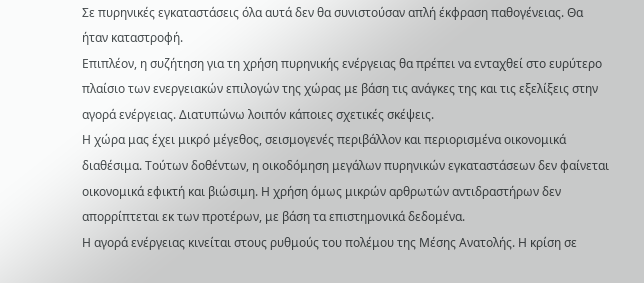Σε πυρηνικές εγκαταστάσεις όλα αυτά δεν θα συνιστούσαν απλή έκφραση παθογένειας. Θα ήταν καταστροφή.
Επιπλέον, η συζήτηση για τη χρήση πυρηνικής ενέργειας θα πρέπει να ενταχθεί στο ευρύτερο πλαίσιο των ενεργειακών επιλογών της χώρας με βάση τις ανάγκες της και τις εξελίξεις στην αγορά ενέργειας. Διατυπώνω λοιπόν κάποιες σχετικές σκέψεις.
Η χώρα μας έχει μικρό μέγεθος, σεισμογενές περιβάλλον και περιορισμένα οικονομικά διαθέσιμα. Τούτων δοθέντων, η οικοδόμηση μεγάλων πυρηνικών εγκαταστάσεων δεν φαίνεται οικονομικά εφικτή και βιώσιμη. Η χρήση όμως μικρών αρθρωτών αντιδραστήρων δεν απορρίπτεται εκ των προτέρων, με βάση τα επιστημονικά δεδομένα.
Η αγορά ενέργειας κινείται στους ρυθμούς του πολέμου της Μέσης Ανατολής. Η κρίση σε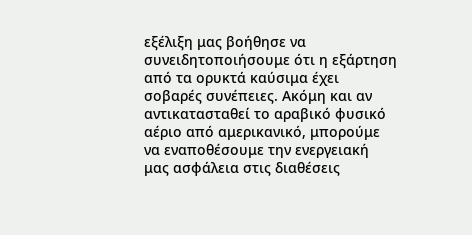εξέλιξη μας βοήθησε να συνειδητοποιήσουμε ότι η εξάρτηση από τα ορυκτά καύσιμα έχει σοβαρές συνέπειες. Ακόμη και αν αντικατασταθεί το αραβικό φυσικό αέριο από αμερικανικό, μπορούμε να εναποθέσουμε την ενεργειακή μας ασφάλεια στις διαθέσεις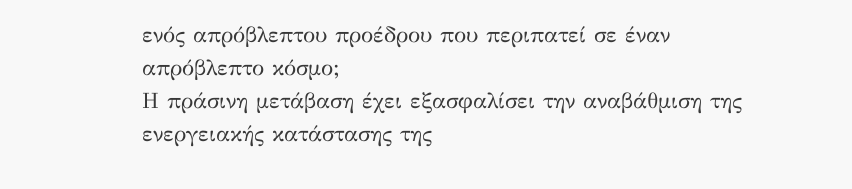ενός απρόβλεπτου προέδρου που περιπατεί σε έναν απρόβλεπτο κόσμο;
Η πράσινη μετάβαση έχει εξασφαλίσει την αναβάθμιση της ενεργειακής κατάστασης της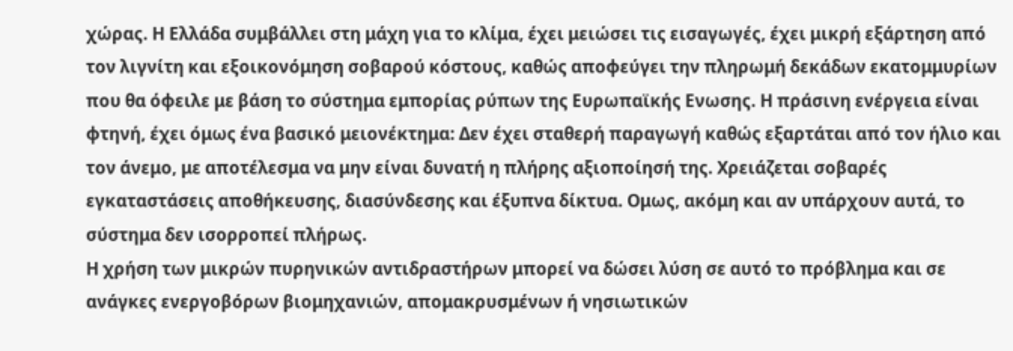χώρας. Η Ελλάδα συμβάλλει στη μάχη για το κλίμα, έχει μειώσει τις εισαγωγές, έχει μικρή εξάρτηση από τον λιγνίτη και εξοικονόμηση σοβαρού κόστους, καθώς αποφεύγει την πληρωμή δεκάδων εκατομμυρίων που θα όφειλε με βάση το σύστημα εμπορίας ρύπων της Ευρωπαϊκής Ενωσης. Η πράσινη ενέργεια είναι φτηνή, έχει όμως ένα βασικό μειονέκτημα: Δεν έχει σταθερή παραγωγή καθώς εξαρτάται από τον ήλιο και τον άνεμο, με αποτέλεσμα να μην είναι δυνατή η πλήρης αξιοποίησή της. Χρειάζεται σοβαρές εγκαταστάσεις αποθήκευσης, διασύνδεσης και έξυπνα δίκτυα. Ομως, ακόμη και αν υπάρχουν αυτά, το σύστημα δεν ισορροπεί πλήρως.
Η χρήση των μικρών πυρηνικών αντιδραστήρων μπορεί να δώσει λύση σε αυτό το πρόβλημα και σε ανάγκες ενεργοβόρων βιομηχανιών, απομακρυσμένων ή νησιωτικών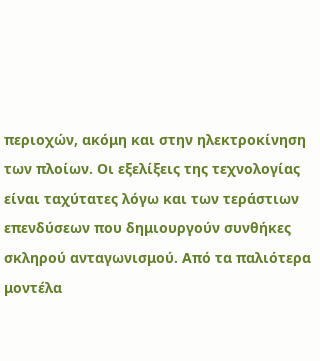περιοχών, ακόμη και στην ηλεκτροκίνηση των πλοίων. Οι εξελίξεις της τεχνολογίας είναι ταχύτατες λόγω και των τεράστιων επενδύσεων που δημιουργούν συνθήκες σκληρού ανταγωνισμού. Από τα παλιότερα μοντέλα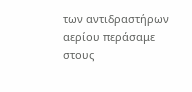των αντιδραστήρων αερίου περάσαμε στους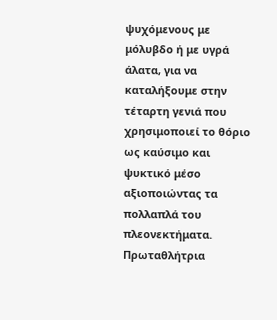ψυχόμενους με μόλυβδο ή με υγρά άλατα, για να καταλήξουμε στην τέταρτη γενιά που χρησιμοποιεί το θόριο ως καύσιμο και ψυκτικό μέσο αξιοποιώντας τα πολλαπλά του πλεονεκτήματα. Πρωταθλήτρια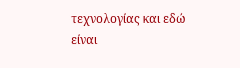τεχνολογίας και εδώ είναι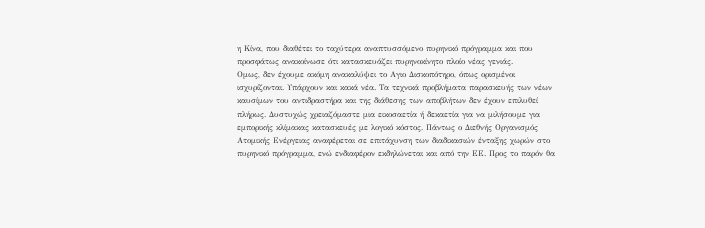η Κίνα, που διαθέτει το ταχύτερα αναπτυσσόμενο πυρηνικό πρόγραμμα και που προσφάτως ανακοίνωσε ότι κατασκευάζει πυρηνοκίνητο πλοίο νέας γενιάς.
Ομως, δεν έχουμε ακόμη ανακαλύψει το Αγιο Δισκοπότηρο, όπως ορισμένοι ισχυρίζονται. Υπάρχουν και κακά νέα. Τα τεχνικά προβλήματα παρασκευής των νέων καυσίμων του αντιδραστήρα και της διάθεσης των αποβλήτων δεν έχουν επιλυθεί πλήρως. Δυστυχώς χρειαζόμαστε μια εικοσαετία ή δεκαετία για να μιλήσουμε για εμπορικής κλίμακας κατασκευές με λογικό κόστος. Πάντως ο Διεθνής Οργανισμός Ατομικής Ενέργειας αναφέρεται σε επιτάχυνση των διαδικασιών ένταξης χωρών στο πυρηνικό πρόγραμμα, ενώ ενδιαφέρον εκδηλώνεται και από την ΕΕ. Προς το παρόν θα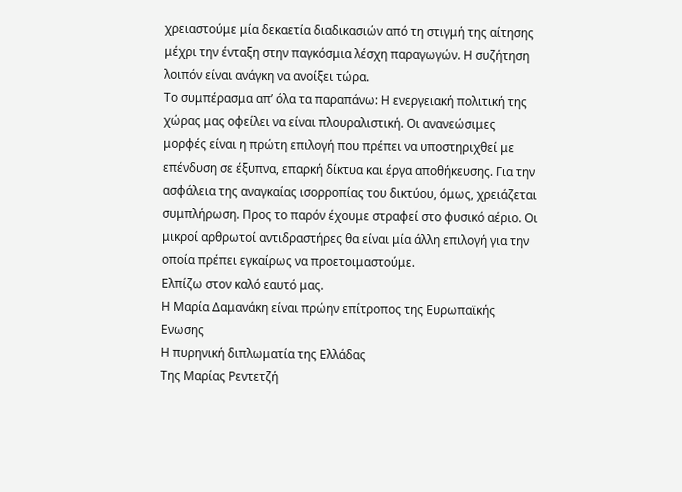χρειαστούμε μία δεκαετία διαδικασιών από τη στιγμή της αίτησης μέχρι την ένταξη στην παγκόσμια λέσχη παραγωγών. Η συζήτηση λοιπόν είναι ανάγκη να ανοίξει τώρα.
Το συμπέρασμα απ’ όλα τα παραπάνω: Η ενεργειακή πολιτική της χώρας μας οφείλει να είναι πλουραλιστική. Οι ανανεώσιμες μορφές είναι η πρώτη επιλογή που πρέπει να υποστηριχθεί με επένδυση σε έξυπνα, επαρκή δίκτυα και έργα αποθήκευσης. Για την ασφάλεια της αναγκαίας ισορροπίας του δικτύου, όμως, χρειάζεται συμπλήρωση. Προς το παρόν έχουμε στραφεί στο φυσικό αέριο. Οι μικροί αρθρωτοί αντιδραστήρες θα είναι μία άλλη επιλογή για την οποία πρέπει εγκαίρως να προετοιμαστούμε.
Ελπίζω στον καλό εαυτό μας.
Η Μαρία Δαμανάκη είναι πρώην επίτροπος της Ευρωπαϊκής Ενωσης
Η πυρηνική διπλωματία της Ελλάδας
Της Μαρίας Ρεντετζή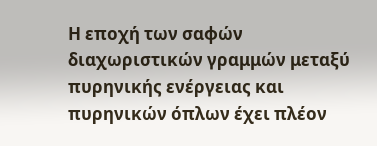Η εποχή των σαφών διαχωριστικών γραμμών μεταξύ πυρηνικής ενέργειας και πυρηνικών όπλων έχει πλέον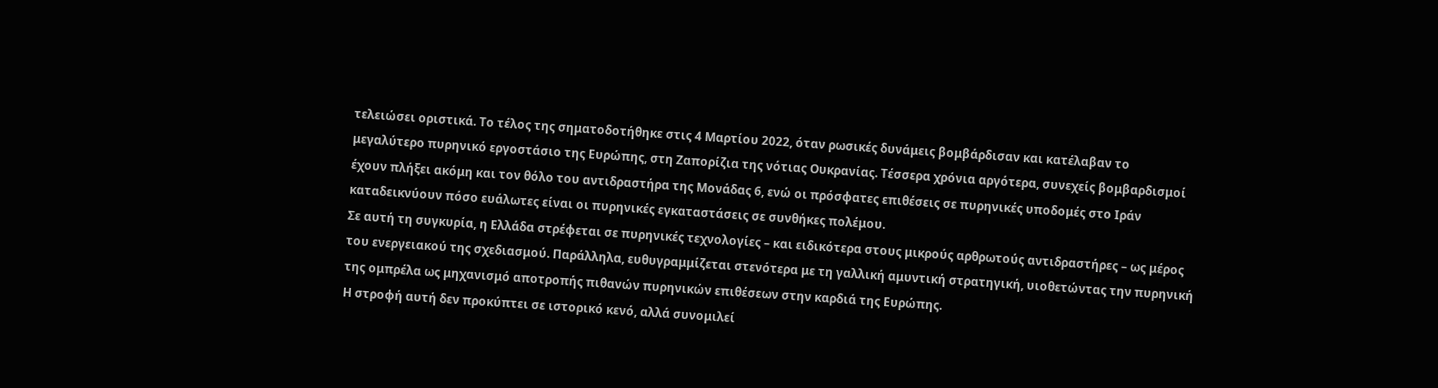τελειώσει οριστικά. Το τέλος της σηματοδοτήθηκε στις 4 Μαρτίου 2022, όταν ρωσικές δυνάμεις βομβάρδισαν και κατέλαβαν το μεγαλύτερο πυρηνικό εργοστάσιο της Ευρώπης, στη Ζαπορίζια της νότιας Ουκρανίας. Τέσσερα χρόνια αργότερα, συνεχείς βομβαρδισμοί έχουν πλήξει ακόμη και τον θόλο του αντιδραστήρα της Μονάδας 6, ενώ οι πρόσφατες επιθέσεις σε πυρηνικές υποδομές στο Ιράν καταδεικνύουν πόσο ευάλωτες είναι οι πυρηνικές εγκαταστάσεις σε συνθήκες πολέμου.
Σε αυτή τη συγκυρία, η Ελλάδα στρέφεται σε πυρηνικές τεχνολογίες – και ειδικότερα στους μικρούς αρθρωτούς αντιδραστήρες – ως μέρος του ενεργειακού της σχεδιασμού. Παράλληλα, ευθυγραμμίζεται στενότερα με τη γαλλική αμυντική στρατηγική, υιοθετώντας την πυρηνική της ομπρέλα ως μηχανισμό αποτροπής πιθανών πυρηνικών επιθέσεων στην καρδιά της Ευρώπης.
Η στροφή αυτή δεν προκύπτει σε ιστορικό κενό, αλλά συνομιλεί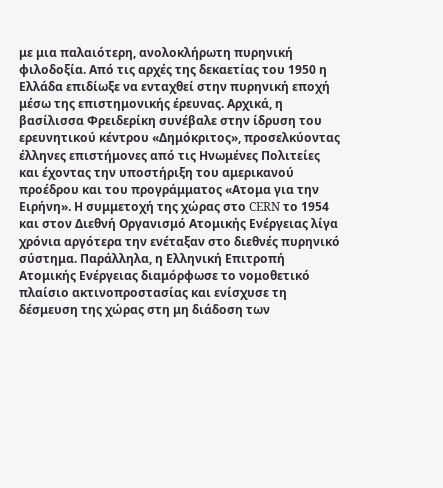με μια παλαιότερη, ανολοκλήρωτη πυρηνική φιλοδοξία. Από τις αρχές της δεκαετίας του 1950 η Ελλάδα επιδίωξε να ενταχθεί στην πυρηνική εποχή μέσω της επιστημονικής έρευνας. Αρχικά, η βασίλισσα Φρειδερίκη συνέβαλε στην ίδρυση του ερευνητικού κέντρου «Δημόκριτος», προσελκύοντας έλληνες επιστήμονες από τις Ηνωμένες Πολιτείες και έχοντας την υποστήριξη του αμερικανού προέδρου και του προγράμματος «Ατομα για την Ειρήνη». Η συμμετοχή της χώρας στο CERN το 1954 και στον Διεθνή Οργανισμό Ατομικής Ενέργειας λίγα χρόνια αργότερα την ενέταξαν στο διεθνές πυρηνικό σύστημα. Παράλληλα, η Ελληνική Επιτροπή Ατομικής Ενέργειας διαμόρφωσε το νομοθετικό πλαίσιο ακτινοπροστασίας και ενίσχυσε τη δέσμευση της χώρας στη μη διάδοση των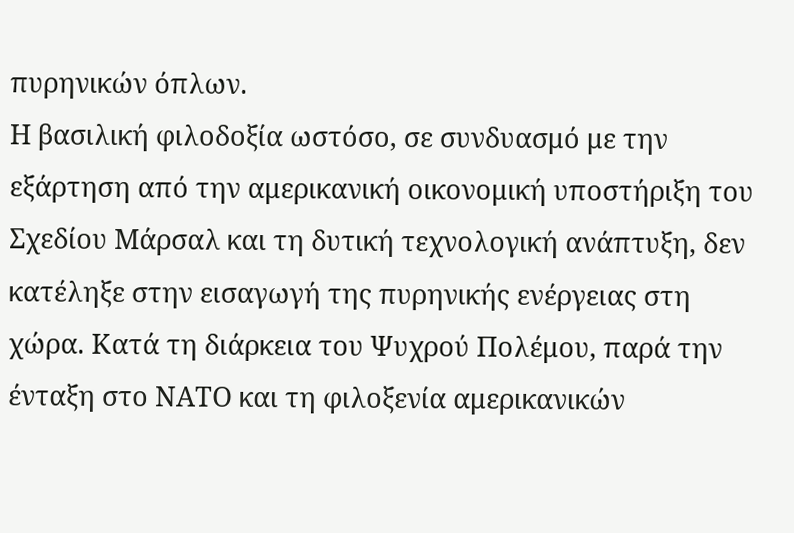πυρηνικών όπλων.
Η βασιλική φιλοδοξία ωστόσο, σε συνδυασμό με την εξάρτηση από την αμερικανική οικονομική υποστήριξη του Σχεδίου Μάρσαλ και τη δυτική τεχνολογική ανάπτυξη, δεν κατέληξε στην εισαγωγή της πυρηνικής ενέργειας στη χώρα. Κατά τη διάρκεια του Ψυχρού Πολέμου, παρά την ένταξη στο ΝΑΤΟ και τη φιλοξενία αμερικανικών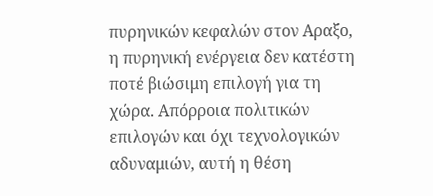πυρηνικών κεφαλών στον Αραξο, η πυρηνική ενέργεια δεν κατέστη ποτέ βιώσιμη επιλογή για τη χώρα. Απόρροια πολιτικών επιλογών και όχι τεχνολογικών αδυναμιών, αυτή η θέση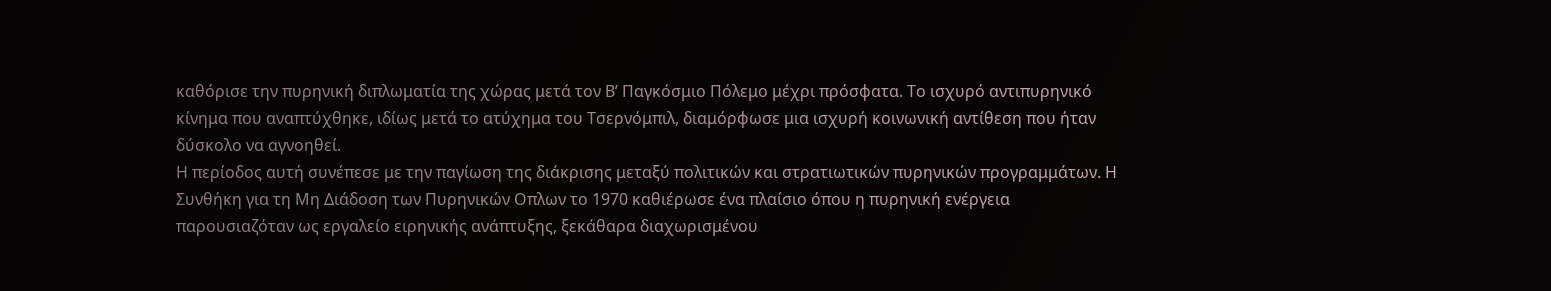καθόρισε την πυρηνική διπλωματία της χώρας μετά τον Β’ Παγκόσμιο Πόλεμο μέχρι πρόσφατα. Το ισχυρό αντιπυρηνικό κίνημα που αναπτύχθηκε, ιδίως μετά το ατύχημα του Τσερνόμπιλ, διαμόρφωσε μια ισχυρή κοινωνική αντίθεση που ήταν δύσκολο να αγνοηθεί.
Η περίοδος αυτή συνέπεσε με την παγίωση της διάκρισης μεταξύ πολιτικών και στρατιωτικών πυρηνικών προγραμμάτων. Η Συνθήκη για τη Μη Διάδοση των Πυρηνικών Οπλων το 1970 καθιέρωσε ένα πλαίσιο όπου η πυρηνική ενέργεια παρουσιαζόταν ως εργαλείο ειρηνικής ανάπτυξης, ξεκάθαρα διαχωρισμένου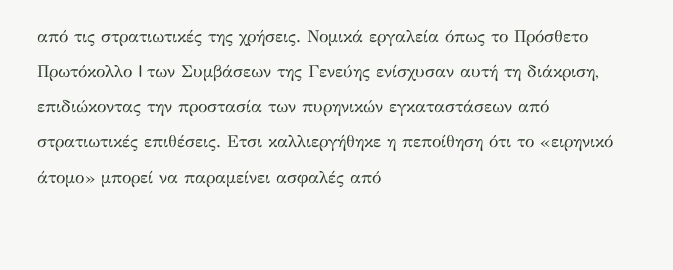από τις στρατιωτικές της χρήσεις. Νομικά εργαλεία όπως το Πρόσθετο Πρωτόκολλο I των Συμβάσεων της Γενεύης ενίσχυσαν αυτή τη διάκριση, επιδιώκοντας την προστασία των πυρηνικών εγκαταστάσεων από στρατιωτικές επιθέσεις. Ετσι καλλιεργήθηκε η πεποίθηση ότι το «ειρηνικό άτομο» μπορεί να παραμείνει ασφαλές από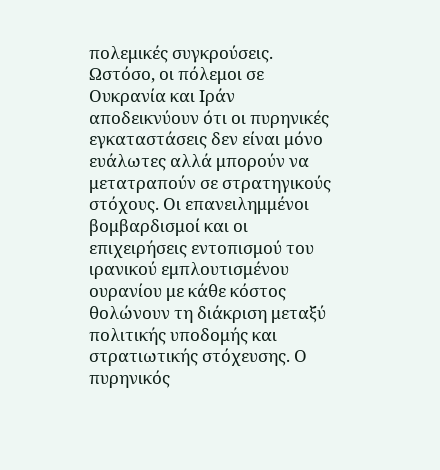πολεμικές συγκρούσεις.
Ωστόσο, οι πόλεμοι σε Ουκρανία και Ιράν αποδεικνύουν ότι οι πυρηνικές εγκαταστάσεις δεν είναι μόνο ευάλωτες αλλά μπορούν να μετατραπούν σε στρατηγικούς στόχους. Οι επανειλημμένοι βομβαρδισμοί και οι επιχειρήσεις εντοπισμού του ιρανικού εμπλουτισμένου ουρανίου με κάθε κόστος θολώνουν τη διάκριση μεταξύ πολιτικής υποδομής και στρατιωτικής στόχευσης. Ο πυρηνικός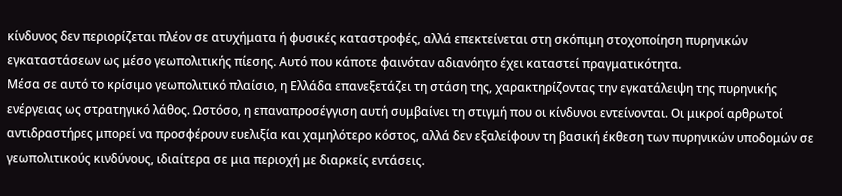κίνδυνος δεν περιορίζεται πλέον σε ατυχήματα ή φυσικές καταστροφές, αλλά επεκτείνεται στη σκόπιμη στοχοποίηση πυρηνικών εγκαταστάσεων ως μέσο γεωπολιτικής πίεσης. Αυτό που κάποτε φαινόταν αδιανόητο έχει καταστεί πραγματικότητα.
Μέσα σε αυτό το κρίσιμο γεωπολιτικό πλαίσιο, η Ελλάδα επανεξετάζει τη στάση της, χαρακτηρίζοντας την εγκατάλειψη της πυρηνικής ενέργειας ως στρατηγικό λάθος. Ωστόσο, η επαναπροσέγγιση αυτή συμβαίνει τη στιγμή που οι κίνδυνοι εντείνονται. Οι μικροί αρθρωτοί αντιδραστήρες μπορεί να προσφέρουν ευελιξία και χαμηλότερο κόστος, αλλά δεν εξαλείφουν τη βασική έκθεση των πυρηνικών υποδομών σε γεωπολιτικούς κινδύνους, ιδιαίτερα σε μια περιοχή με διαρκείς εντάσεις.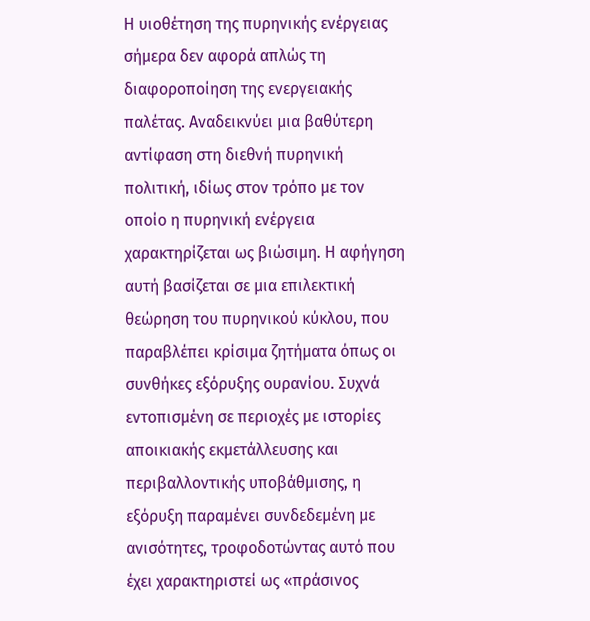Η υιοθέτηση της πυρηνικής ενέργειας σήμερα δεν αφορά απλώς τη διαφοροποίηση της ενεργειακής παλέτας. Αναδεικνύει μια βαθύτερη αντίφαση στη διεθνή πυρηνική πολιτική, ιδίως στον τρόπο με τον οποίο η πυρηνική ενέργεια χαρακτηρίζεται ως βιώσιμη. Η αφήγηση αυτή βασίζεται σε μια επιλεκτική θεώρηση του πυρηνικού κύκλου, που παραβλέπει κρίσιμα ζητήματα όπως οι συνθήκες εξόρυξης ουρανίου. Συχνά εντοπισμένη σε περιοχές με ιστορίες αποικιακής εκμετάλλευσης και περιβαλλοντικής υποβάθμισης, η εξόρυξη παραμένει συνδεδεμένη με ανισότητες, τροφοδοτώντας αυτό που έχει χαρακτηριστεί ως «πράσινος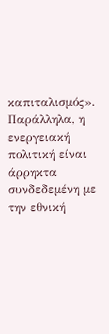καπιταλισμός».
Παράλληλα, η ενεργειακή πολιτική είναι άρρηκτα συνδεδεμένη με την εθνική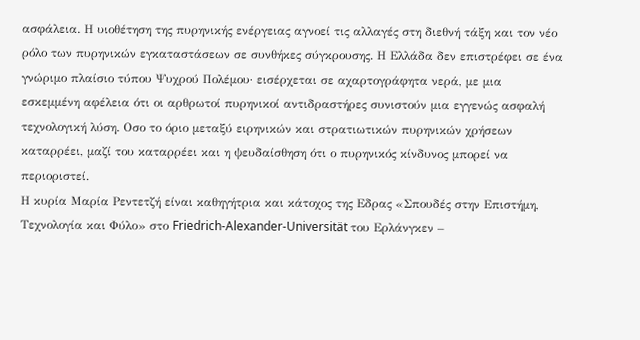ασφάλεια. Η υιοθέτηση της πυρηνικής ενέργειας αγνοεί τις αλλαγές στη διεθνή τάξη και τον νέο ρόλο των πυρηνικών εγκαταστάσεων σε συνθήκες σύγκρουσης. Η Ελλάδα δεν επιστρέφει σε ένα γνώριμο πλαίσιο τύπου Ψυχρού Πολέμου· εισέρχεται σε αχαρτογράφητα νερά, με μια εσκεμμένη αφέλεια ότι οι αρθρωτοί πυρηνικοί αντιδραστήρες συνιστούν μια εγγενώς ασφαλή τεχνολογική λύση. Οσο το όριο μεταξύ ειρηνικών και στρατιωτικών πυρηνικών χρήσεων καταρρέει, μαζί του καταρρέει και η ψευδαίσθηση ότι ο πυρηνικός κίνδυνος μπορεί να περιοριστεί.
Η κυρία Μαρία Ρεντετζή είναι καθηγήτρια και κάτοχος της Εδρας «Σπουδές στην Επιστήμη, Τεχνολογία και Φύλο» στο Friedrich-Alexander-Universität του Ερλάνγκεν –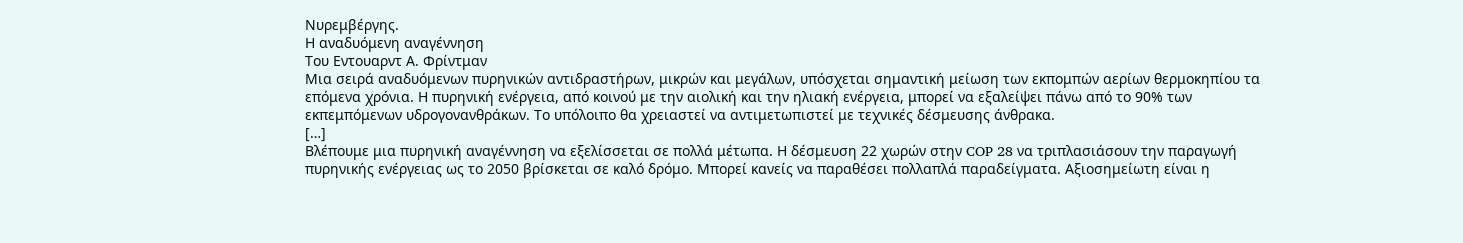Νυρεμβέργης.
Η αναδυόμενη αναγέννηση
Του Εντουαρντ Α. Φρίντμαν
Μια σειρά αναδυόμενων πυρηνικών αντιδραστήρων, μικρών και μεγάλων, υπόσχεται σημαντική μείωση των εκπομπών αερίων θερμοκηπίου τα επόμενα χρόνια. Η πυρηνική ενέργεια, από κοινού με την αιολική και την ηλιακή ενέργεια, μπορεί να εξαλείψει πάνω από το 90% των εκπεμπόμενων υδρογονανθράκων. Το υπόλοιπο θα χρειαστεί να αντιμετωπιστεί με τεχνικές δέσμευσης άνθρακα.
[…]
Βλέπουμε μια πυρηνική αναγέννηση να εξελίσσεται σε πολλά μέτωπα. Η δέσμευση 22 χωρών στην COP 28 να τριπλασιάσουν την παραγωγή πυρηνικής ενέργειας ως το 2050 βρίσκεται σε καλό δρόμο. Μπορεί κανείς να παραθέσει πολλαπλά παραδείγματα. Αξιοσημείωτη είναι η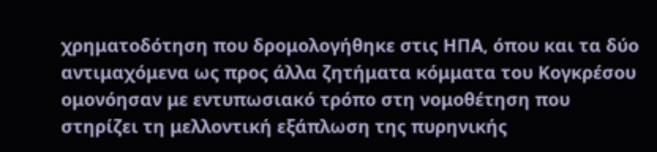χρηματοδότηση που δρομολογήθηκε στις ΗΠΑ, όπου και τα δύο αντιμαχόμενα ως προς άλλα ζητήματα κόμματα του Κογκρέσου ομονόησαν με εντυπωσιακό τρόπο στη νομοθέτηση που στηρίζει τη μελλοντική εξάπλωση της πυρηνικής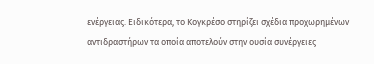ενέργειας. Ειδικότερα, το Κογκρέσο στηρίζει σχέδια προχωρημένων αντιδραστήρων τα οποία αποτελούν στην ουσία συνέργειες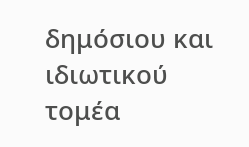δημόσιου και ιδιωτικού τομέα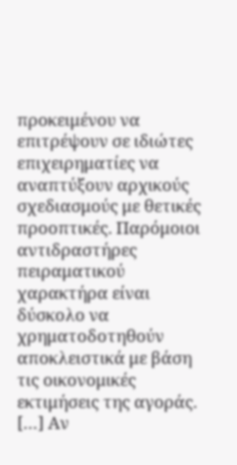προκειμένου να επιτρέψουν σε ιδιώτες επιχειρηματίες να αναπτύξουν αρχικούς σχεδιασμούς με θετικές προοπτικές. Παρόμοιοι αντιδραστήρες πειραματικού χαρακτήρα είναι δύσκολο να χρηματοδοτηθούν αποκλειστικά με βάση τις οικονομικές εκτιμήσεις της αγοράς. […] Αν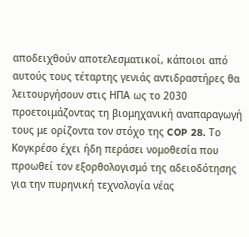αποδειχθούν αποτελεσματικοί, κάποιοι από αυτούς τους τέταρτης γενιάς αντιδραστήρες θα λειτουργήσουν στις ΗΠΑ ως το 2030 προετοιμάζοντας τη βιομηχανική αναπαραγωγή τους με ορίζοντα τον στόχο της COP 28. Το Κογκρέσο έχει ήδη περάσει νομοθεσία που προωθεί τον εξορθολογισμό της αδειοδότησης για την πυρηνική τεχνολογία νέας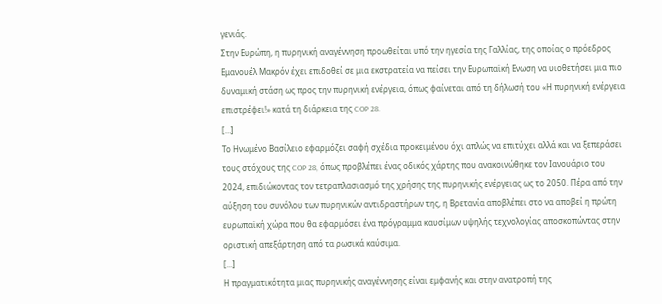γενιάς.
Στην Ευρώπη, η πυρηνική αναγέννηση προωθείται υπό την ηγεσία της Γαλλίας, της οποίας ο πρόεδρος Εμανουέλ Μακρόν έχει επιδοθεί σε μια εκστρατεία να πείσει την Ευρωπαϊκή Ενωση να υιοθετήσει μια πιο δυναμική στάση ως προς την πυρηνική ενέργεια, όπως φαίνεται από τη δήλωσή του «Η πυρηνική ενέργεια επιστρέφει!» κατά τη διάρκεια της COP 28.
[…]
Το Ηνωμένο Βασίλειο εφαρμόζει σαφή σχέδια προκειμένου όχι απλώς να επιτύχει αλλά και να ξεπεράσει τους στόχους της COP 28, όπως προβλέπει ένας οδικός χάρτης που ανακοινώθηκε τον Ιανουάριο του 2024, επιδιώκοντας τον τετραπλασιασμό της χρήσης της πυρηνικής ενέργειας ως το 2050. Πέρα από την αύξηση του συνόλου των πυρηνικών αντιδραστήρων της, η Βρετανία αποβλέπει στο να αποβεί η πρώτη ευρωπαϊκή χώρα που θα εφαρμόσει ένα πρόγραμμα καυσίμων υψηλής τεχνολογίας αποσκοπώντας στην οριστική απεξάρτηση από τα ρωσικά καύσιμα.
[…]
Η πραγματικότητα μιας πυρηνικής αναγέννησης είναι εμφανής και στην ανατροπή της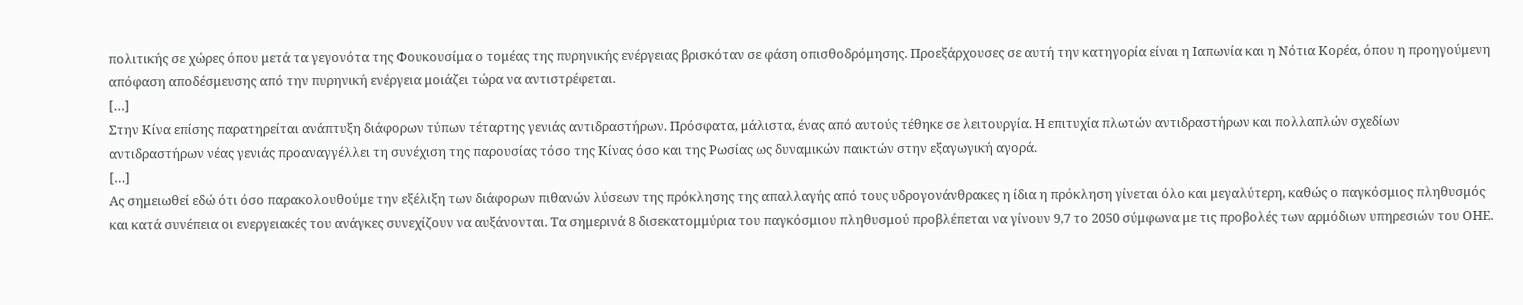πολιτικής σε χώρες όπου μετά τα γεγονότα της Φουκουσίμα ο τομέας της πυρηνικής ενέργειας βρισκόταν σε φάση οπισθοδρόμησης. Προεξάρχουσες σε αυτή την κατηγορία είναι η Ιαπωνία και η Νότια Κορέα, όπου η προηγούμενη απόφαση αποδέσμευσης από την πυρηνική ενέργεια μοιάζει τώρα να αντιστρέφεται.
[…]
Στην Κίνα επίσης παρατηρείται ανάπτυξη διάφορων τύπων τέταρτης γενιάς αντιδραστήρων. Πρόσφατα, μάλιστα, ένας από αυτούς τέθηκε σε λειτουργία. Η επιτυχία πλωτών αντιδραστήρων και πολλαπλών σχεδίων αντιδραστήρων νέας γενιάς προαναγγέλλει τη συνέχιση της παρουσίας τόσο της Κίνας όσο και της Ρωσίας ως δυναμικών παικτών στην εξαγωγική αγορά.
[…]
Ας σημειωθεί εδώ ότι όσο παρακολουθούμε την εξέλιξη των διάφορων πιθανών λύσεων της πρόκλησης της απαλλαγής από τους υδρογονάνθρακες η ίδια η πρόκληση γίνεται όλο και μεγαλύτερη, καθώς ο παγκόσμιος πληθυσμός και κατά συνέπεια οι ενεργειακές του ανάγκες συνεχίζουν να αυξάνονται. Τα σημερινά 8 δισεκατομμύρια του παγκόσμιου πληθυσμού προβλέπεται να γίνουν 9,7 το 2050 σύμφωνα με τις προβολές των αρμόδιων υπηρεσιών του ΟΗΕ.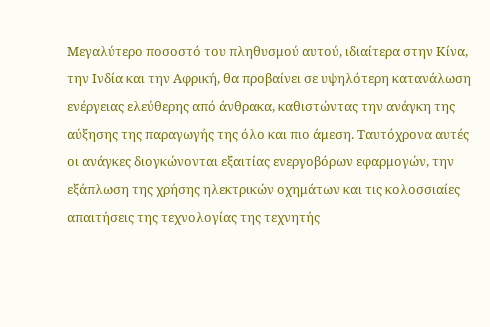Μεγαλύτερο ποσοστό του πληθυσμού αυτού, ιδιαίτερα στην Κίνα, την Ινδία και την Αφρική, θα προβαίνει σε υψηλότερη κατανάλωση ενέργειας ελεύθερης από άνθρακα, καθιστώντας την ανάγκη της αύξησης της παραγωγής της όλο και πιο άμεση. Ταυτόχρονα αυτές οι ανάγκες διογκώνονται εξαιτίας ενεργοβόρων εφαρμογών, την εξάπλωση της χρήσης ηλεκτρικών οχημάτων και τις κολοσσιαίες απαιτήσεις της τεχνολογίας της τεχνητής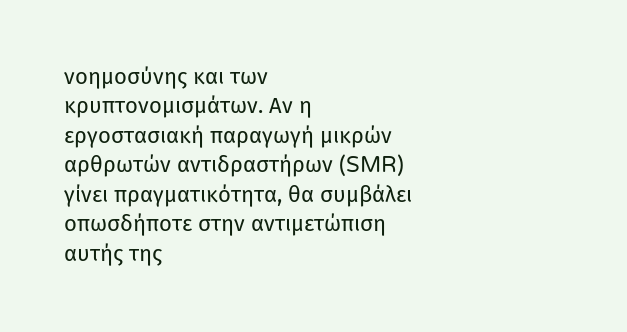νοημοσύνης και των κρυπτονομισμάτων. Αν η εργοστασιακή παραγωγή μικρών αρθρωτών αντιδραστήρων (SMR) γίνει πραγματικότητα, θα συμβάλει οπωσδήποτε στην αντιμετώπιση αυτής της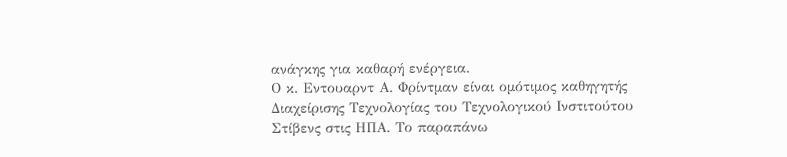ανάγκης για καθαρή ενέργεια.
Ο κ. Εντουαρντ Α. Φρίντμαν είναι ομότιμος καθηγητής Διαχείρισης Τεχνολογίας του Τεχνολογικού Ινστιτούτου Στίβενς στις ΗΠΑ. Το παραπάνω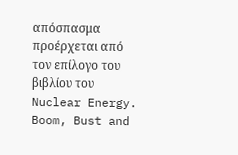απόσπασμα προέρχεται από τον επίλογο του βιβλίου του Nuclear Energy. Boom, Bust and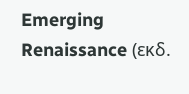Emerging Renaissance (εκδ.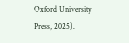Oxford University Press, 2025).